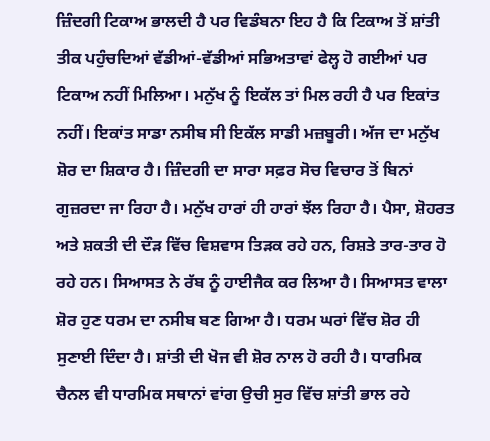ਜ਼ਿੰਦਗੀ ਟਿਕਾਅ ਭਾਲਦੀ ਹੈ ਪਰ ਵਿਡੰਬਨਾ ਇਹ ਹੈ ਕਿ ਟਿਕਾਅ ਤੋਂ ਸ਼ਾਂਤੀ ਤੀਕ ਪਹੁੰਚਦਿਆਂ ਵੱਡੀਆਂ-ਵੱਡੀਆਂ ਸਭਿਅਤਾਵਾਂ ਫੇਲ੍ਹ ਹੋ ਗਈਆਂ ਪਰ ਟਿਕਾਅ ਨਹੀਂ ਮਿਲਿਆ। ਮਨੁੱਖ ਨੂੰ ਇਕੱਲ ਤਾਂ ਮਿਲ ਰਹੀ ਹੈ ਪਰ ਇਕਾਂਤ ਨਹੀਂ। ਇਕਾਂਤ ਸਾਡਾ ਨਸੀਬ ਸੀ ਇਕੱਲ ਸਾਡੀ ਮਜ਼ਬੂਰੀ। ਅੱਜ ਦਾ ਮਨੁੱਖ ਸ਼ੋਰ ਦਾ ਸ਼ਿਕਾਰ ਹੈ। ਜ਼ਿੰਦਗੀ ਦਾ ਸਾਰਾ ਸਫ਼ਰ ਸੋਚ ਵਿਚਾਰ ਤੋਂ ਬਿਨਾਂ ਗੁਜ਼ਰਦਾ ਜਾ ਰਿਹਾ ਹੈ। ਮਨੁੱਖ ਹਾਰਾਂ ਹੀ ਹਾਰਾਂ ਝੱਲ ਰਿਹਾ ਹੈ। ਪੈਸਾ, ਸ਼ੋਹਰਤ ਅਤੇ ਸ਼ਕਤੀ ਦੀ ਦੌੜ ਵਿੱਚ ਵਿਸ਼ਵਾਸ ਤਿੜਕ ਰਹੇ ਹਨ, ਰਿਸ਼ਤੇ ਤਾਰ-ਤਾਰ ਹੋ ਰਹੇ ਹਨ। ਸਿਆਸਤ ਨੇ ਰੱਬ ਨੂੰ ਹਾਈਜੈਕ ਕਰ ਲਿਆ ਹੈ। ਸਿਆਸਤ ਵਾਲਾ ਸ਼ੋਰ ਹੁਣ ਧਰਮ ਦਾ ਨਸੀਬ ਬਣ ਗਿਆ ਹੈ। ਧਰਮ ਘਰਾਂ ਵਿੱਚ ਸ਼ੋਰ ਹੀ ਸੁਣਾਈ ਦਿੰਦਾ ਹੈ। ਸ਼ਾਂਤੀ ਦੀ ਖੋਜ ਵੀ ਸ਼ੋਰ ਨਾਲ ਹੋ ਰਹੀ ਹੈ। ਧਾਰਮਿਕ ਚੈਨਲ ਵੀ ਧਾਰਮਿਕ ਸਥਾਨਾਂ ਵਾਂਗ ਉਚੀ ਸੁਰ ਵਿੱਚ ਸ਼ਾਂਤੀ ਭਾਲ ਰਹੇ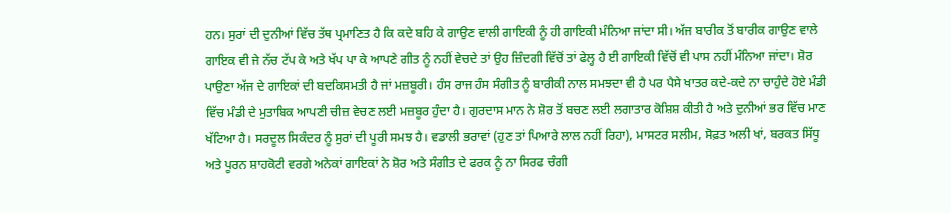ਹਨ। ਸੁਰਾਂ ਦੀ ਦੁਨੀਆਂ ਵਿੱਚ ਤੱਥ ਪ੍ਰਮਾਣਿਤ ਹੈ ਕਿ ਕਦੇ ਬਹਿ ਕੇ ਗਾਉਣ ਵਾਲੀ ਗਾਇਕੀ ਨੂੰ ਹੀ ਗਾਇਕੀ ਮੰਨਿਆ ਜਾਂਦਾ ਸੀ। ਅੱਜ ਬਾਰੀਕ ਤੋਂ ਬਾਰੀਕ ਗਾਉਣ ਵਾਲੇ ਗਾਇਕ ਵੀ ਜੇ ਨੱਚ ਟੱਪ ਕੇ ਅਤੇ ਖੱਪ ਪਾ ਕੇ ਆਪਣੇ ਗੀਤ ਨੂੰ ਨਹੀਂ ਵੇਚਦੇ ਤਾਂ ਉਹ ਜ਼ਿੰਦਗੀ ਵਿੱਚੋਂ ਤਾਂ ਫੇਲ੍ਹ ਹੈ ਈ ਗਾਇਕੀ ਵਿੱਚੋਂ ਵੀ ਪਾਸ ਨਹੀਂ ਮੰਨਿਆ ਜਾਂਦਾ। ਸ਼ੋਰ ਪਾਉਣਾ ਅੱਜ ਦੇ ਗਾਇਕਾਂ ਦੀ ਬਦਕਿਸਮਤੀ ਹੈ ਜਾਂ ਮਜ਼ਬੂਰੀ। ਹੰਸ ਰਾਜ ਹੰਸ ਸੰਗੀਤ ਨੂੰ ਬਾਰੀਕੀ ਨਾਲ ਸਮਝਦਾ ਵੀ ਹੈ ਪਰ ਪੈਸੇ ਖਾਤਰ ਕਦੇ-ਕਦੇ ਨਾ ਚਾਹੁੰਦੇ ਹੋਏ ਮੰਡੀ ਵਿੱਚ ਮੰਡੀ ਦੇ ਮੁਤਾਬਿਕ ਆਪਣੀ ਚੀਜ਼ ਵੇਚਣ ਲਈ ਮਜ਼ਬੂਰ ਹੁੰਦਾ ਹੈ। ਗੁਰਦਾਸ ਮਾਨ ਨੇ ਸ਼ੋਰ ਤੋਂ ਬਚਣ ਲਈ ਲਗਾਤਾਰ ਕੋਸ਼ਿਸ਼ ਕੀਤੀ ਹੈ ਅਤੇ ਦੁਨੀਆਂ ਭਰ ਵਿੱਚ ਮਾਣ ਖੱਟਿਆ ਹੈ। ਸਰਦੂਲ ਸਿਕੰਦਰ ਨੂੰ ਸੁਰਾਂ ਦੀ ਪੂਰੀ ਸਮਝ ਹੈ। ਵਡਾਲੀ ਭਰਾਵਾਂ (ਹੁਣ ਤਾਂ ਪਿਆਰੇ ਲਾਲ ਨਹੀਂ ਰਿਹਾ), ਮਾਸਟਰ ਸਲੀਮ, ਸੋਫ਼ਤ ਅਲੀ ਖਾਂ, ਬਰਕਤ ਸਿੱਧੂ ਅਤੇ ਪੂਰਨ ਸ਼ਾਹਕੋਟੀ ਵਰਗੇ ਅਨੇਕਾਂ ਗਾਇਕਾਂ ਨੇ ਸ਼ੋਰ ਅਤੇ ਸੰਗੀਤ ਦੇ ਫਰਕ ਨੂੰ ਨਾ ਸਿਰਫ ਚੰਗੀ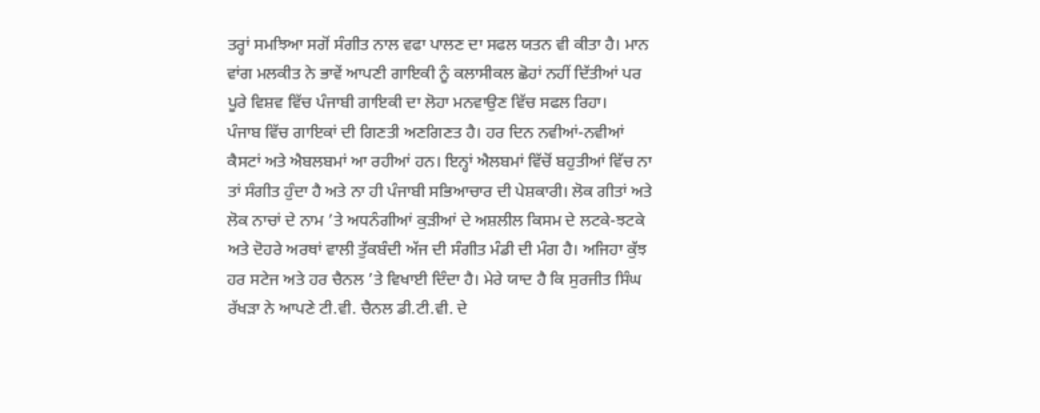ਤਰ੍ਹਾਂ ਸਮਝਿਆ ਸਗੋਂ ਸੰਗੀਤ ਨਾਲ ਵਫਾ ਪਾਲਣ ਦਾ ਸਫਲ ਯਤਨ ਵੀ ਕੀਤਾ ਹੈ। ਮਾਨ ਵਾਂਗ ਮਲਕੀਤ ਨੇ ਭਾਵੇਂ ਆਪਣੀ ਗਾਇਕੀ ਨੂੰ ਕਲਾਸੀਕਲ ਛੋਹਾਂ ਨਹੀਂ ਦਿੱਤੀਆਂ ਪਰ ਪੂਰੇ ਵਿਸ਼ਵ ਵਿੱਚ ਪੰਜਾਬੀ ਗਾਇਕੀ ਦਾ ਲੋਹਾ ਮਨਵਾਉਣ ਵਿੱਚ ਸਫਲ ਰਿਹਾ।
ਪੰਜਾਬ ਵਿੱਚ ਗਾਇਕਾਂ ਦੀ ਗਿਣਤੀ ਅਣਗਿਣਤ ਹੈ। ਹਰ ਦਿਨ ਨਵੀਆਂ-ਨਵੀਆਂ ਕੈਸਟਾਂ ਅਤੇ ਐਬਲਬਮਾਂ ਆ ਰਹੀਆਂ ਹਨ। ਇਨ੍ਹਾਂ ਐਲਬਮਾਂ ਵਿੱਚੋਂ ਬਹੁਤੀਆਂ ਵਿੱਚ ਨਾ ਤਾਂ ਸੰਗੀਤ ਹੁੰਦਾ ਹੈ ਅਤੇ ਨਾ ਹੀ ਪੰਜਾਬੀ ਸਭਿਆਚਾਰ ਦੀ ਪੇਸ਼ਕਾਰੀ। ਲੋਕ ਗੀਤਾਂ ਅਤੇ ਲੋਕ ਨਾਚਾਂ ਦੇ ਨਾਮ ’ਤੇ ਅਧਨੰਗੀਆਂ ਕੁੜੀਆਂ ਦੇ ਅਸ਼ਲੀਲ ਕਿਸਮ ਦੇ ਲਟਕੇ-ਝਟਕੇ ਅਤੇ ਦੋਹਰੇ ਅਰਥਾਂ ਵਾਲੀ ਤੁੱਕਬੰਦੀ ਅੱਜ ਦੀ ਸੰਗੀਤ ਮੰਡੀ ਦੀ ਮੰਗ ਹੈ। ਅਜਿਹਾ ਕੁੱਝ ਹਰ ਸਟੇਜ ਅਤੇ ਹਰ ਚੈਨਲ ’ਤੇ ਵਿਖਾਈ ਦਿੰਦਾ ਹੈ। ਮੇਰੇ ਯਾਦ ਹੈ ਕਿ ਸੁਰਜੀਤ ਸਿੰਘ ਰੱਖੜਾ ਨੇ ਆਪਣੇ ਟੀ.ਵੀ. ਚੈਨਲ ਡੀ.ਟੀ.ਵੀ. ਦੇ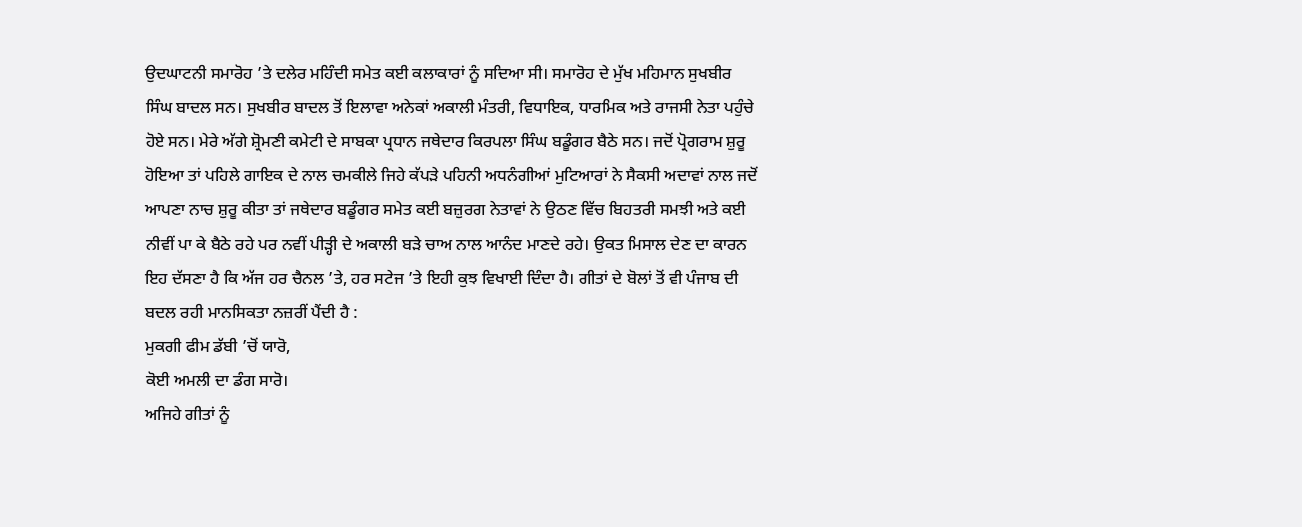ਉਦਘਾਟਨੀ ਸਮਾਰੋਹ ’ਤੇ ਦਲੇਰ ਮਹਿੰਦੀ ਸਮੇਤ ਕਈ ਕਲਾਕਾਰਾਂ ਨੂੰ ਸਦਿਆ ਸੀ। ਸਮਾਰੋਹ ਦੇ ਮੁੱਖ ਮਹਿਮਾਨ ਸੁਖਬੀਰ ਸਿੰਘ ਬਾਦਲ ਸਨ। ਸੁਖਬੀਰ ਬਾਦਲ ਤੋਂ ਇਲਾਵਾ ਅਨੇਕਾਂ ਅਕਾਲੀ ਮੰਤਰੀ, ਵਿਧਾਇਕ, ਧਾਰਮਿਕ ਅਤੇ ਰਾਜਸੀ ਨੇਤਾ ਪਹੁੰਚੇ ਹੋਏ ਸਨ। ਮੇਰੇ ਅੱਗੇ ਸ਼੍ਰੋਮਣੀ ਕਮੇਟੀ ਦੇ ਸਾਬਕਾ ਪ੍ਰਧਾਨ ਜਥੇਦਾਰ ਕਿਰਪਲਾ ਸਿੰਘ ਬਡੂੰਗਰ ਬੈਠੇ ਸਨ। ਜਦੋਂ ਪ੍ਰੋਗਰਾਮ ਸ਼ੁਰੂ ਹੋਇਆ ਤਾਂ ਪਹਿਲੇ ਗਾਇਕ ਦੇ ਨਾਲ ਚਮਕੀਲੇ ਜਿਹੇ ਕੱਪੜੇ ਪਹਿਨੀ ਅਧਨੰਗੀਆਂ ਮੁਟਿਆਰਾਂ ਨੇ ਸੈਕਸੀ ਅਦਾਵਾਂ ਨਾਲ ਜਦੋਂ ਆਪਣਾ ਨਾਚ ਸ਼ੁਰੂ ਕੀਤਾ ਤਾਂ ਜਥੇਦਾਰ ਬਡੂੰਗਰ ਸਮੇਤ ਕਈ ਬਜ਼ੁਰਗ ਨੇਤਾਵਾਂ ਨੇ ਉਠਣ ਵਿੱਚ ਬਿਹਤਰੀ ਸਮਝੀ ਅਤੇ ਕਈ ਨੀਵੀਂ ਪਾ ਕੇ ਬੈਠੇ ਰਹੇ ਪਰ ਨਵੀਂ ਪੀੜ੍ਹੀ ਦੇ ਅਕਾਲੀ ਬੜੇ ਚਾਅ ਨਾਲ ਆਨੰਦ ਮਾਣਦੇ ਰਹੇ। ਉਕਤ ਮਿਸਾਲ ਦੇਣ ਦਾ ਕਾਰਨ ਇਹ ਦੱਸਣਾ ਹੈ ਕਿ ਅੱਜ ਹਰ ਚੈਨਲ ’ਤੇ, ਹਰ ਸਟੇਜ ’ਤੇ ਇਹੀ ਕੁਝ ਵਿਖਾਈ ਦਿੰਦਾ ਹੈ। ਗੀਤਾਂ ਦੇ ਬੋਲਾਂ ਤੋਂ ਵੀ ਪੰਜਾਬ ਦੀ ਬਦਲ ਰਹੀ ਮਾਨਸਿਕਤਾ ਨਜ਼ਰੀਂ ਪੈਂਦੀ ਹੈ :
ਮੁਕਗੀ ਫੀਮ ਡੱਬੀ ’ਚੋਂ ਯਾਰੋ,
ਕੋਈ ਅਮਲੀ ਦਾ ਡੰਗ ਸਾਰੋ।
ਅਜਿਹੇ ਗੀਤਾਂ ਨੂੰ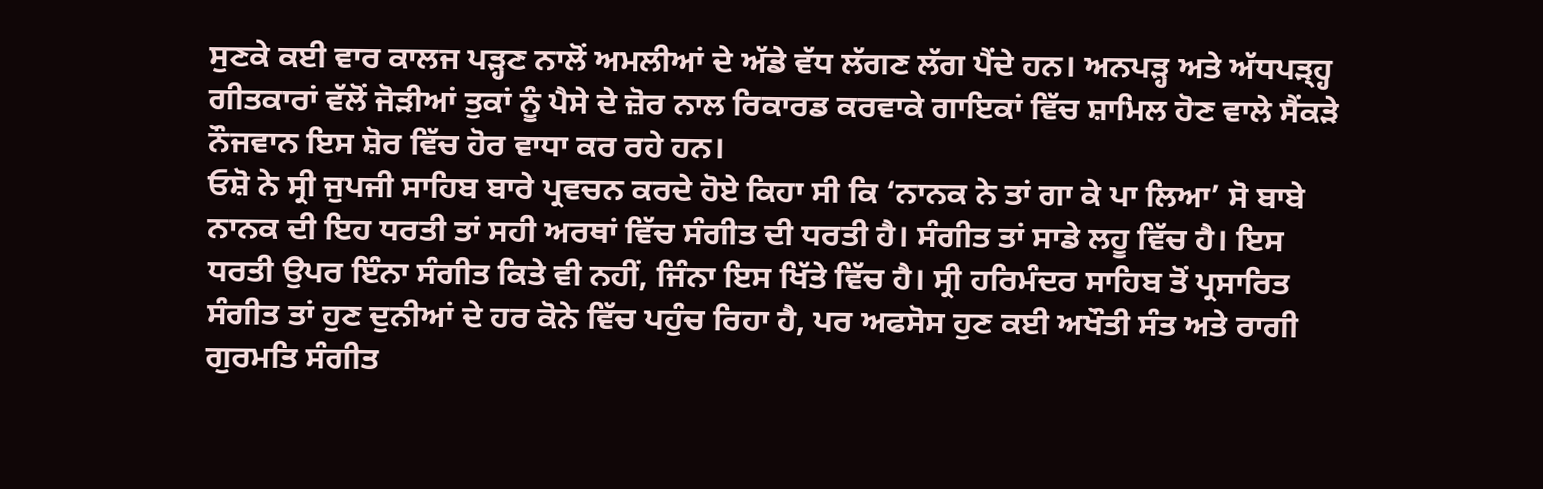ਸੁਣਕੇ ਕਈ ਵਾਰ ਕਾਲਜ ਪੜ੍ਹਣ ਨਾਲੋਂ ਅਮਲੀਆਂ ਦੇ ਅੱਡੇ ਵੱਧ ਲੱਗਣ ਲੱਗ ਪੈਂਦੇ ਹਨ। ਅਨਪੜ੍ਹ ਅਤੇ ਅੱਧਪੜ੍ਹ੍ਹ ਗੀਤਕਾਰਾਂ ਵੱਲੋਂ ਜੋੜੀਆਂ ਤੁਕਾਂ ਨੂੰ ਪੈਸੇ ਦੇ ਜ਼ੋਰ ਨਾਲ ਰਿਕਾਰਡ ਕਰਵਾਕੇ ਗਾਇਕਾਂ ਵਿੱਚ ਸ਼ਾਮਿਲ ਹੋਣ ਵਾਲੇ ਸੈਂਕੜੇ ਨੌਜਵਾਨ ਇਸ ਸ਼ੋਰ ਵਿੱਚ ਹੋਰ ਵਾਧਾ ਕਰ ਰਹੇ ਹਨ।
ਓਸ਼ੋ ਨੇ ਸ੍ਰੀ ਜੁਪਜੀ ਸਾਹਿਬ ਬਾਰੇ ਪ੍ਰਵਚਨ ਕਰਦੇ ਹੋਏ ਕਿਹਾ ਸੀ ਕਿ ‘ਨਾਨਕ ਨੇ ਤਾਂ ਗਾ ਕੇ ਪਾ ਲਿਆ’ ਸੋ ਬਾਬੇ ਨਾਨਕ ਦੀ ਇਹ ਧਰਤੀ ਤਾਂ ਸਹੀ ਅਰਥਾਂ ਵਿੱਚ ਸੰਗੀਤ ਦੀ ਧਰਤੀ ਹੈ। ਸੰਗੀਤ ਤਾਂ ਸਾਡੇ ਲਹੂ ਵਿੱਚ ਹੈ। ਇਸ ਧਰਤੀ ਉਪਰ ਇੰਨਾ ਸੰਗੀਤ ਕਿਤੇ ਵੀ ਨਹੀਂ, ਜਿੰਨਾ ਇਸ ਖਿੱਤੇ ਵਿੱਚ ਹੈ। ਸ੍ਰੀ ਹਰਿਮੰਦਰ ਸਾਹਿਬ ਤੋਂ ਪ੍ਰਸਾਰਿਤ ਸੰਗੀਤ ਤਾਂ ਹੁਣ ਦੁਨੀਆਂ ਦੇ ਹਰ ਕੋਨੇ ਵਿੱਚ ਪਹੁੰਚ ਰਿਹਾ ਹੈ, ਪਰ ਅਫਸੋਸ ਹੁਣ ਕਈ ਅਖੌਤੀ ਸੰਤ ਅਤੇ ਰਾਗੀ ਗੁਰਮਤਿ ਸੰਗੀਤ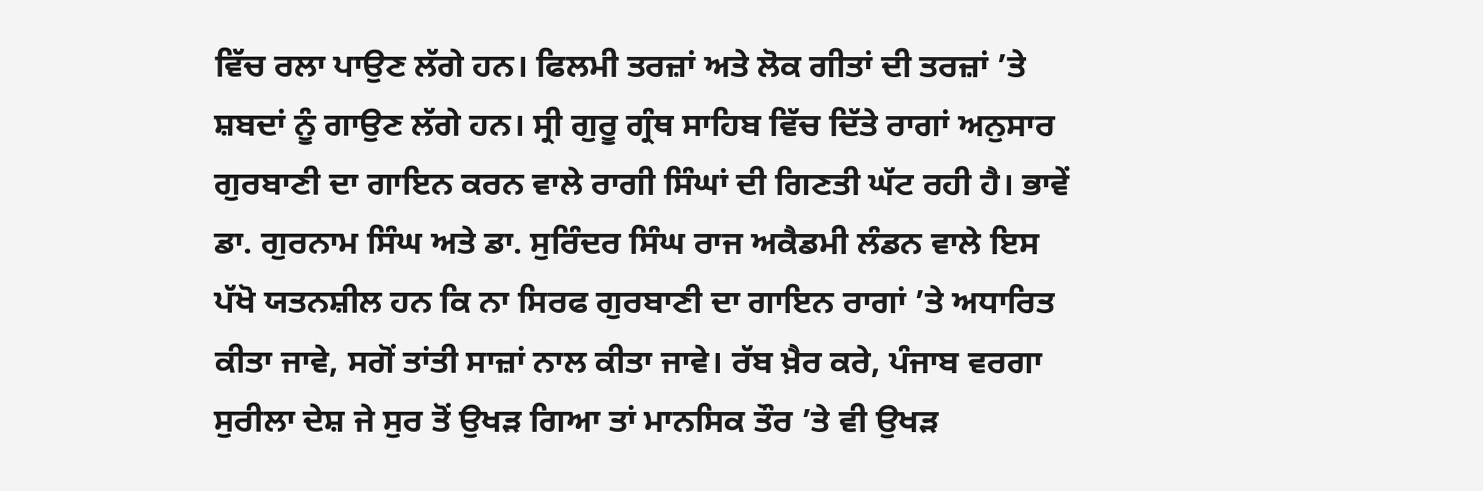ਵਿੱਚ ਰਲਾ ਪਾਉਣ ਲੱਗੇ ਹਨ। ਫਿਲਮੀ ਤਰਜ਼ਾਂ ਅਤੇ ਲੋਕ ਗੀਤਾਂ ਦੀ ਤਰਜ਼ਾਂ ’ਤੇ ਸ਼ਬਦਾਂ ਨੂੰ ਗਾਉਣ ਲੱਗੇ ਹਨ। ਸ੍ਰੀ ਗੁਰੂ ਗ੍ਰੰਥ ਸਾਹਿਬ ਵਿੱਚ ਦਿੱਤੇ ਰਾਗਾਂ ਅਨੁਸਾਰ ਗੁਰਬਾਣੀ ਦਾ ਗਾਇਨ ਕਰਨ ਵਾਲੇ ਰਾਗੀ ਸਿੰਘਾਂ ਦੀ ਗਿਣਤੀ ਘੱਟ ਰਹੀ ਹੈ। ਭਾਵੇਂ ਡਾ. ਗੁਰਨਾਮ ਸਿੰਘ ਅਤੇ ਡਾ. ਸੁਰਿੰਦਰ ਸਿੰਘ ਰਾਜ ਅਕੈਡਮੀ ਲੰਡਨ ਵਾਲੇ ਇਸ ਪੱਖੋ ਯਤਨਸ਼ੀਲ ਹਨ ਕਿ ਨਾ ਸਿਰਫ ਗੁਰਬਾਣੀ ਦਾ ਗਾਇਨ ਰਾਗਾਂ ’ਤੇ ਅਧਾਰਿਤ ਕੀਤਾ ਜਾਵੇ, ਸਗੋਂ ਤਾਂਤੀ ਸਾਜ਼ਾਂ ਨਾਲ ਕੀਤਾ ਜਾਵੇ। ਰੱਬ ਖ਼ੈਰ ਕਰੇ, ਪੰਜਾਬ ਵਰਗਾ ਸੁਰੀਲਾ ਦੇਸ਼ ਜੇ ਸੁਰ ਤੋਂ ਉਖੜ ਗਿਆ ਤਾਂ ਮਾਨਸਿਕ ਤੌਰ ’ਤੇ ਵੀ ਉਖੜ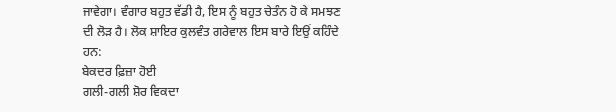ਜਾਵੇਗਾ। ਵੰਗਾਰ ਬਹੁਤ ਵੱਡੀ ਹੈ, ਇਸ ਨੂੰ ਬਹੁਤ ਚੇਤੰਨ ਹੋ ਕੇ ਸਮਝਣ ਦੀ ਲੋੜ ਹੈ। ਲੋਕ ਸ਼ਾਇਰ ਕੁਲਵੰਤ ਗਰੇਵਾਲ ਇਸ ਬਾਰੇ ਇਉਂ ਕਹਿੰਦੇ ਹਨ:
ਬੇਕਦਰ ਫ਼ਿਜ਼ਾ ਹੋਈ
ਗਲੀ-ਗਲੀ ਸ਼ੋਰ ਵਿਕਦਾ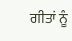ਗੀਤਾਂ ਨੂੰ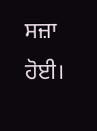ਸਜ਼ਾ ਹੋਈ।